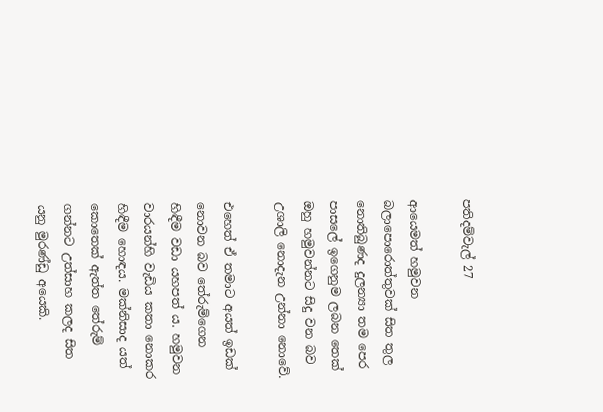පතිදම්වැල් 27

ආයෙමත් හමුවන බලාපොරොත්තුවක් සිත තුල නොතිබුණද දුලන්‍යා තම පෙර පාසලේ ඉගෙනුම ලබන තෙක් ඔහු හමුවන්නට සිදු වන බව උශාලි නොදැන උන්නා නොවේ.

එහෙත් ඒ තමාට අයත් ඉඩක් නොවන බව තේරුම්ගෙන හිඳීම වඩා යහපත් ය. හමුවන වාරයන්හි වැඩිය කතා නොකර හිඳීම හොඳය. මක්නිසාද යත් කොතෙක් ඇත්ත තේරුම් ගන්නට උත්සාහ කලද සිත යනු මුරණ්ඩු අයෙකි.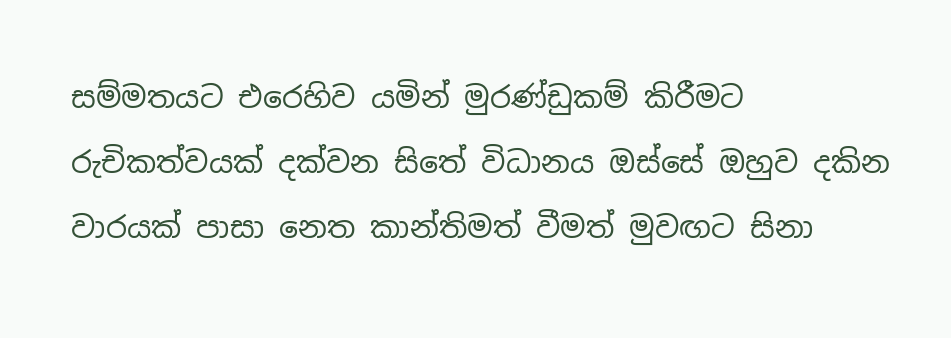සම්මතයට එරෙහිව යමින් මුරණ්ඩුකම් කිරීමට රුචිකත්වයක් දක්වන සිතේ විධානය ඔස්සේ ඔහුව දකින වාරයක් පාසා නෙත කාන්තිමත් වීමත් මුවඟට සිනා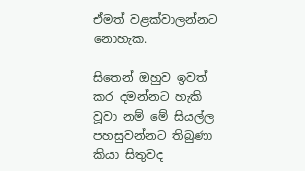ඒමත් වළක්වාලන්නට නොහැක.

සිතෙන් ඔහුව ඉවත් කර දමන්නට හැකි වූවා නම් මේ සියල්ල පහසුවන්නට තිබුණා කියා සිතුවද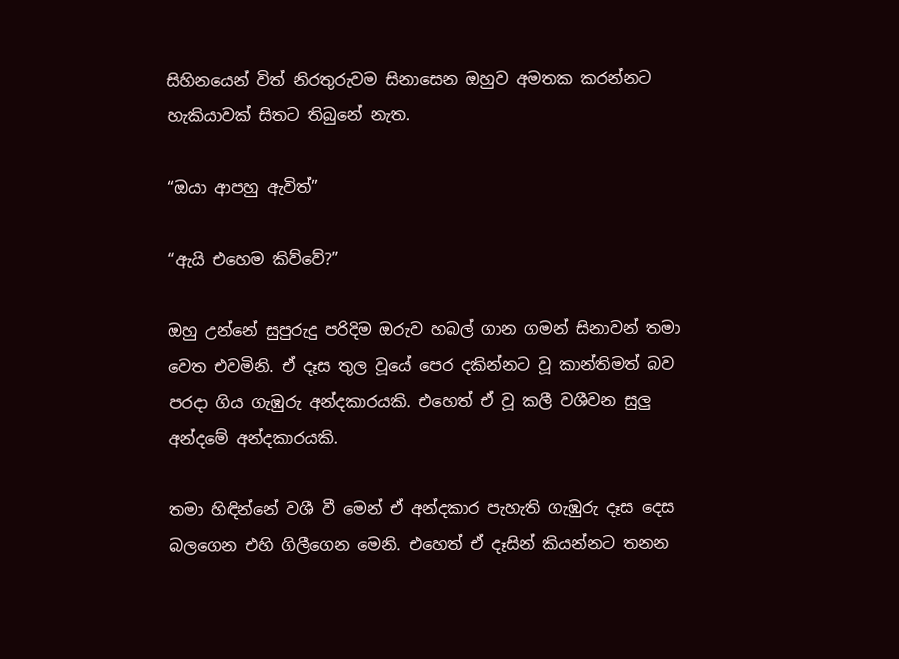සිහිනයෙන් විත් නිරතුරුවම සිනාසෙන ඔහුව අමතක කරන්නට හැකියාවක් සිතට තිබුනේ නැත.

“ඔයා ආපහු ඇවිත්”

“ඇයි එහෙම කිව්වේ?”

ඔහු උන්නේ සුපුරුදු පරිදිම ඔරුව හබල් ගාන ගමන් සිනාවන් තමා වෙත එවමිනි. ඒ දෑස තුල වූයේ පෙර දකින්නට වූ කාන්තිමත් බව පරදා ගිය ගැඹුරු අන්දකාරයකි. එහෙත් ඒ වූ කලී වශීවන සුලු අන්දමේ අන්දකාරයකි.

තමා හිඳින්නේ වශී වී මෙන් ඒ අන්දකාර පැහැති ගැඹුරු දෑස දෙස බලගෙන එහි ගිලීගෙන මෙනි. එහෙත් ඒ දෑසින් කියන්නට තනන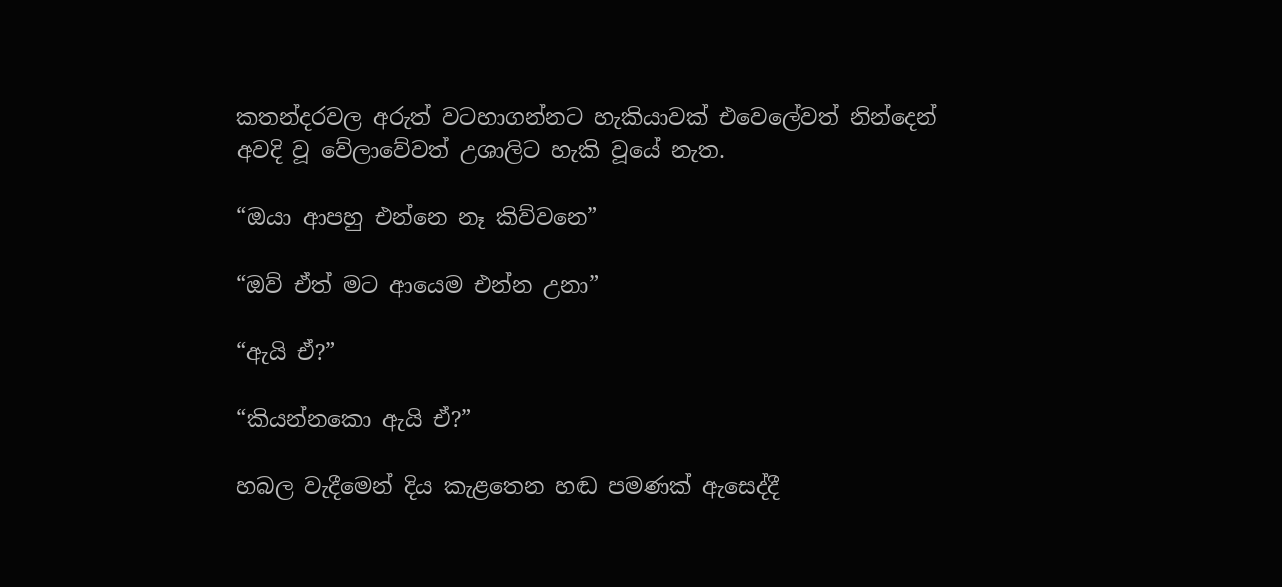කතන්දරවල අරුත් වටහාගන්නට හැකියාවක් එවෙලේවත් නින්දෙන් අවදි වූ වේලාවේවත් උශාලිට හැකි වූයේ නැත.

“ඔයා ආපහු එන්නෙ නෑ කිව්වනෙ”

“ඔව් ඒත් මට ආයෙම එන්න උනා”

“ඇයි ඒ?”

“කියන්නකො ඇයි ඒ?”

හබල වැදීමෙන් දිය කැළතෙන හඬ පමණක් ඇසෙද්දී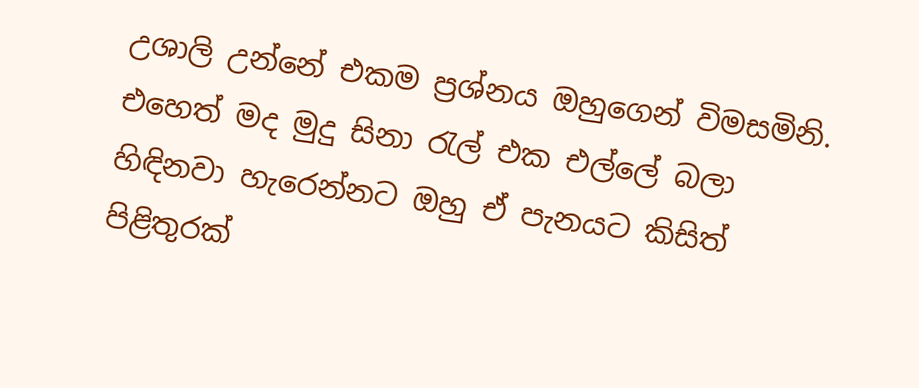උශාලි උන්නේ එකම ප්‍රශ්නය ඔහුගෙන් විමසමිනි. එහෙත් මද මුදු සිනා රැල් එක එල්ලේ බලා හිඳිනවා හැරෙන්නට ඔහු ඒ පැනයට කිසිත් පිළිතුරක්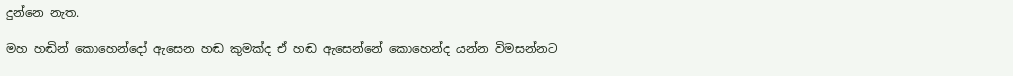දුන්නෙ නැත.

මහ හඬින් කොහෙන්දෝ ඇසෙන හඬ කුමක්ද ඒ හඬ ඇසෙන්නේ කොහෙන්ද යන්න විමසන්නට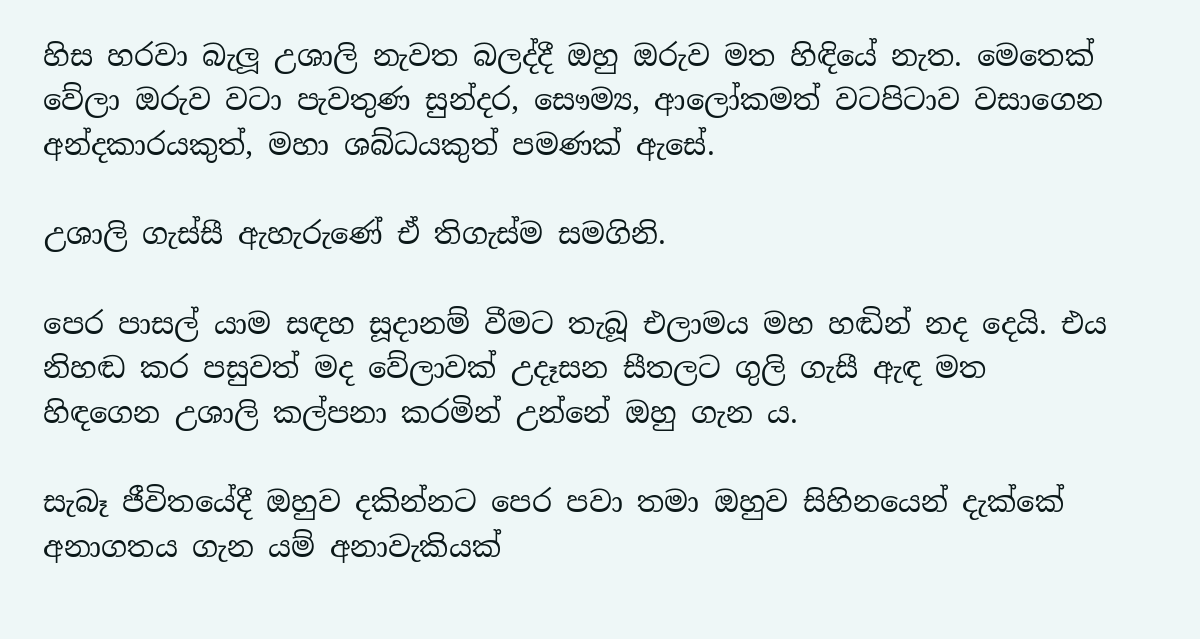හිස හරවා බැලූ උශාලි නැවත බලද්දී ඔහු ඔරුව මත හිඳියේ නැත. මෙතෙක් වේලා ඔරුව වටා පැවතුණ සුන්දර, සෞම්‍ය, ආලෝකමත් වටපිටාව වසාගෙන අන්දකාරයකුත්, මහා ශබ්ධයකුත් පමණක් ඇසේ.

උශාලි ගැස්සී ඇහැරුණේ ඒ තිගැස්ම සමගිනි.

පෙර පාසල් යාම සඳහ සූදානම් වීමට තැබූ එලාමය මහ හඬින් නද දෙයි. එය නිහඬ කර පසුවත් මද වේලාවක් උදෑසන සීතලට ගුලි ගැසී ඇඳ මත හිඳගෙන උශාලි කල්පනා කරමින් උන්නේ ඔහු ගැන ය.

සැබෑ ජීවිතයේදී ඔහුව දකින්නට පෙර පවා තමා ඔහුව සිහිනයෙන් දැක්කේ අනාගතය ගැන යම් අනාවැකියක්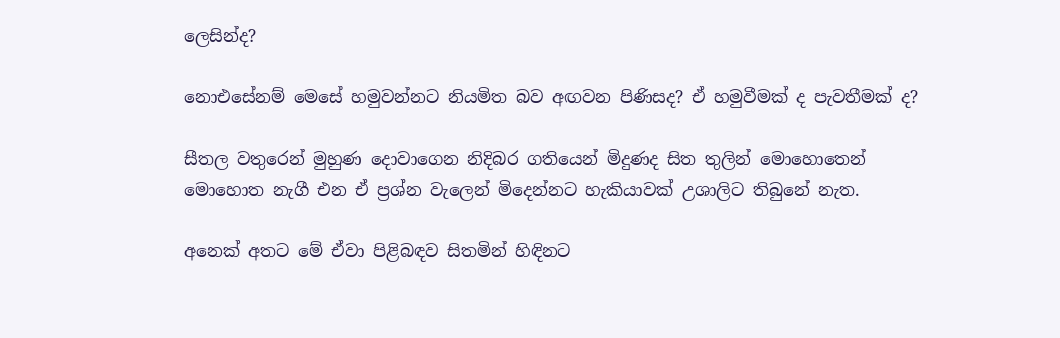ලෙසින්ද?

නොඑසේනම් මෙසේ හමුවන්නට නියමිත බව අඟවන පිණිසද? ඒ හමුවීමක් ද පැවතීමක් ද?

සීතල වතුරෙන් මුහුණ දොවාගෙන නිදිබර ගතියෙන් මිදුණද සිත තුලින් මොහොතෙන් මොහොත නැගී එන ඒ ප්‍රශ්න වැලෙන් මිදෙන්නට හැකියාවක් උශාලිට තිබුනේ නැත.

අනෙක් අතට මේ ඒවා පිළිබඳව සිතමින් හිඳිනට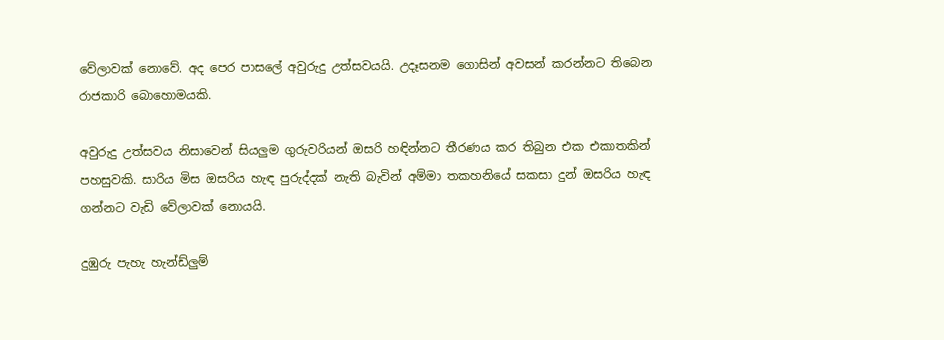වේලාවක් නොවේ. අද පෙර පාසලේ අවුරුදු උත්සවයයි. උදෑසනම ගොසින් අවසන් කරන්නට තිබෙන රාජකාරි බොහොමයකි.

අවුරුදු උත්සවය නිසාවෙන් සියලුම ගුරුවරියන් ඔසරි හඳින්නට තීරණය කර තිබුන එක එකාතකින් පහසුවකි. සාරිය මිස ඔසරිය හැඳ පුරුද්දක් නැති බැවින් අම්මා තකහනියේ සකසා දුන් ඔසරිය හැඳ ගන්නට වැඩි වේලාවක් නොයයි.

දුඹුරු පැහැ හැන්ඩ්ලුම්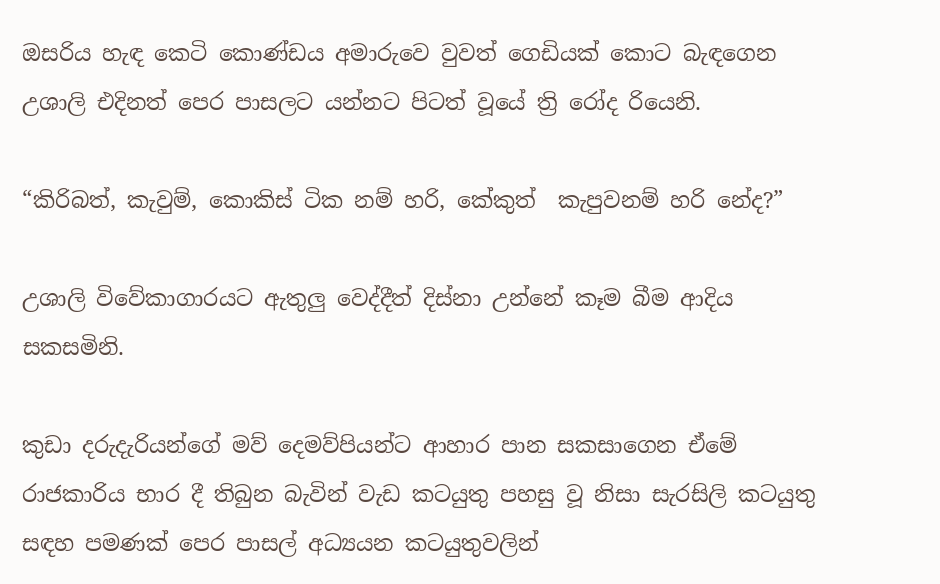ඔසරිය හැඳ කෙටි කොණ්ඩය අමාරුවෙ වුවත් ගෙඩියක් කොට බැඳගෙන උශාලි එදිනත් පෙර පාසලට යන්නට පිටත් වූයේ ත්‍රි රෝද රියෙනි.

“කිරිබත්, කැවුම්, කොකිස් ටික නම් හරි, කේකුත්  කැපුවනම් හරි නේද?”

උශාලි විවේකාගාරයට ඇතුලු වෙද්දීත් දිස්නා උන්නේ කෑම බීම ආදිය සකසමිනි.

කුඩා දරුදැරියන්ගේ මව් දෙමව්පියන්ට ආහාර පාන සකසාගෙන ඒමේ රාජකාරිය භාර දී තිබුන බැවින් වැඩ කටයුතු පහසු වූ නිසා සැරසිලි කටයුතු සඳහ පමණක් පෙර පාසල් අධ්‍යයන කටයුතුවලින්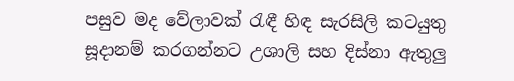පසුව මද වේලාවක් රැඳී හිඳ සැරසිලි කටයුතු සූදානම් කරගන්නට උශාලි සහ දිස්නා ඇතුලු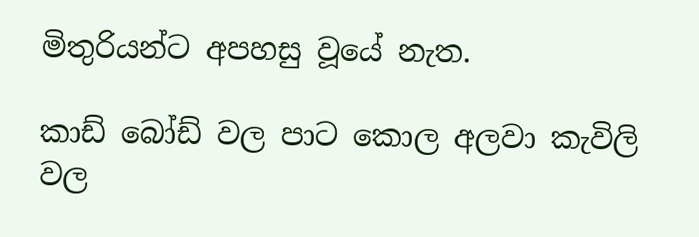මිතුරියන්ට අපහසු වූයේ නැත.

කාඩ් බෝඩ් වල පාට කොල අලවා කැවිලි වල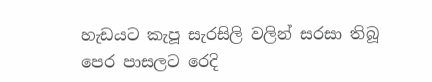හැඩයට කැපූ සැරසිලි වලින් සරසා තිබූ පෙර පාසලට රෙදි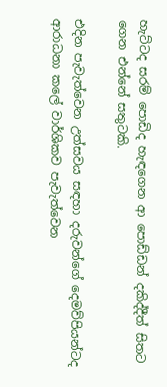හැට්ටද සරම් පොඩිද හැඳගෙන ආ පොඩ්ඩන් දකිද්දීත් සිතට ගෙන එන්නේ සතුටකි.

එදින පැවැත්වෙන උත්සවය සඳහා දරුවන්ගේ දෙමව්පියන්ටද ආරාධනා කලේ වාර්ශිකව පැවැත්වෙන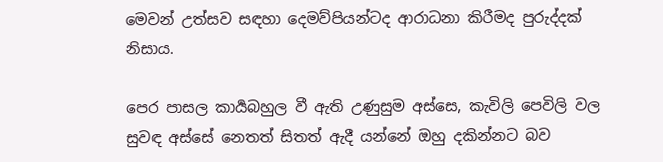මෙවන් උත්සව සඳහා දෙමව්පියන්ටද ආරාධනා කිරීමද පුරුද්දක් නිසාය.

පෙර පාසල කාර්‍යබහුල වී ඇති උණුසුම අස්සෙ, කැවිලි පෙවිලි වල සුවඳ අස්සේ නෙතත් සිතත් ඇදී යන්නේ ඔහු දකින්නට බව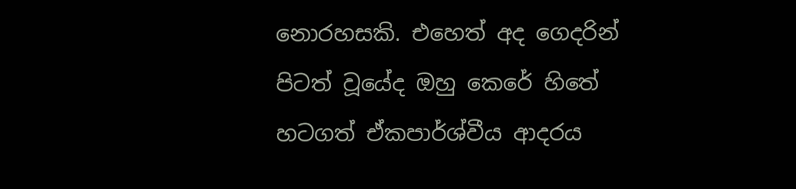නොරහසකි. එහෙත් අද ගෙදරින් පිටත් වූයේද ඔහු කෙරේ හිතේ හටගත් ඒකපාර්ශ්වීය ආදරය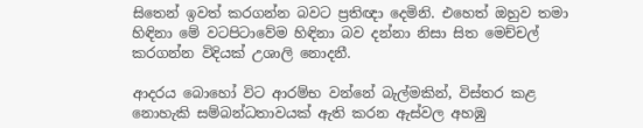සිතෙන් ඉවත් කරගන්න බවට ප්‍රතිඥා දෙමිනි. එහෙත් ඔහුව තමා හිඳිනා මේ වටපිටාවේම හිඳිනා බව දන්නා නිසා සිත මෙච්චල් කරගන්න විදියක් උශාලි නොදනී.

ආදරය බොහෝ විට ආරම්භ වන්නේ බැල්මකින්, විස්තර කළ නොහැකි සම්බන්ධතාවයක් ඇති කරන ඇස්වල අහඹු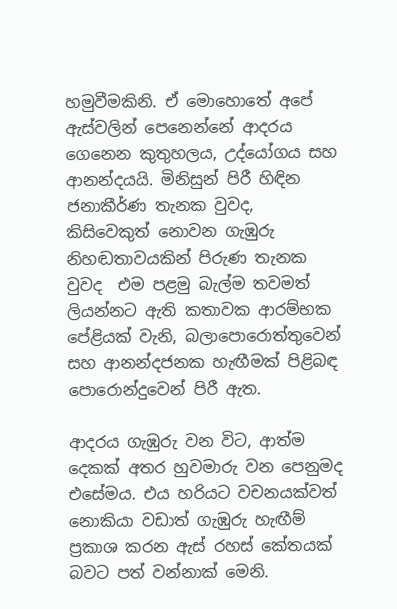හමුවීමකිනි. ඒ මොහොතේ අපේ ඇස්වලින් පෙනෙන්නේ ආදරය ගෙනෙන කුතුහලය, උද්යෝගය සහ ආනන්දයයි. මිනිසුන් පිරී හිඳින ජනාකීර්ණ තැනක වුවද, කිසිවෙකුත් නොවන ගැඹුරු නිහඬතාවයකින් පිරුණ තැනක වුවද  එම පළමු බැල්ම තවමත් ලියන්නට ඇති කතාවක ආරම්භක පේළියක් වැනි, බලාපොරොත්තුවෙන් සහ ආනන්දජනක හැඟීමක් පිළිබඳ පොරොන්දුවෙන් පිරී ඇත.

ආදරය ගැඹුරු වන විට, ආත්ම දෙකක් අතර හුවමාරු වන පෙනුමද එසේමය. එය හරියට වචනයක්වත් නොකියා වඩාත් ගැඹුරු හැඟීම් ප්‍රකාශ කරන ඇස් රහස් කේතයක් බවට පත් වන්නාක් මෙනි.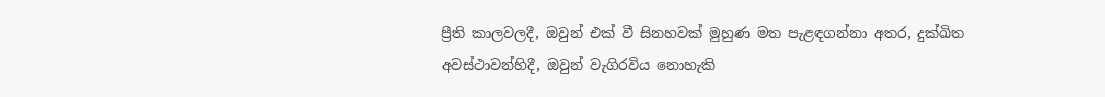ප්‍රීති කාලවලදී, ඔවුන් එක් වී සිනහවක් මුහුණ මත පැළඳගන්නා අතර, දුක්ඛිත අවස්ථාවන්හිදී, ඔවුන් වැගිරවිය නොහැකි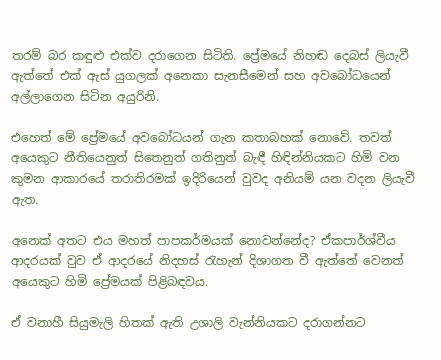තරම් බර කඳුළු එක්ව දරාගෙන සිටිති. ප්‍රේමයේ නිහඬ දෙබස් ලියැවී ඇත්තේ එක් ඇස් යුගලක් අනෙකා සැනසීමෙන් සහ අවබෝධයෙන් අල්ලාගෙන සිටින අයුරිනි.

එහෙත් මේ ප්‍රේමයේ අවබෝධයන් ගැන කතාබහක් නොවේ. තවත් අයෙකුට නීතියෙනුත් සිතෙනුත් ගතිනුත් බැඳී හිඳින්නියකට හිමි වන කුමන ආකාරයේ තරාතිරමක් ඉදිරියෙන් වුවද අනියම්‍ යන වදන ලියැවී ඇත.

අනෙක් අතට එය මහත් පාපකර්මයක් නොවන්නේද? ඒකපාර්ශ්වීය ආදරයක් වුව ඒ ආදරයේ නිදහස් රැහැන් දිශාගත වී ඇත්තේ වෙනත් අයෙකුට හිමි ප්‍රේමයක් පිළිබඳවය.

ඒ වනාහී සියුමැලි හිතක් ඇති උශාලි වැන්නියකට දරාගන්නට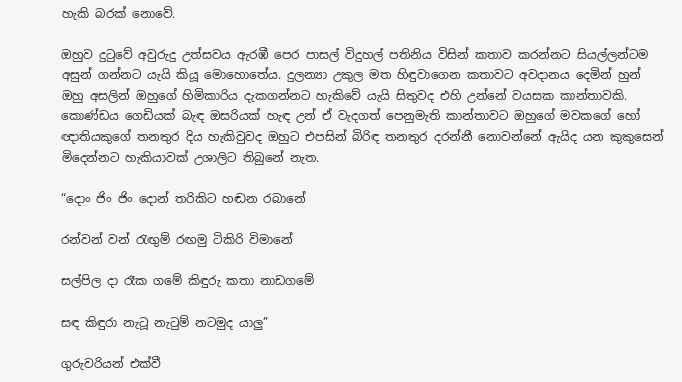හැකි බරක් නොවේ.

ඔහුව දුටුවේ අවුරුදු උත්සවය ඇරඹී පෙර පාසල් විදුහල් පතිනිය විසින් කතාව කරන්නට සියල්ලන්ටම අසුන් ගන්නට යැයි කියූ මොහොතේය. දුලන්‍යා උකුල මත හිඳුවාගෙන කතාවට අවදානය දෙමින් හුන් ඔහු අසලින් ඔහුගේ හිමිකාරිය දැකගන්නට හැකිවේ යැයි සිතුවද එහි උන්නේ වයසක කාන්තාවකි. කොණ්ඩය ගෙඩියක් බැඳ ඔසරියක් හැඳ උන් ඒ වැදගත් පෙනුමැති කාන්තාවට ඔහුගේ මවකගේ හෝ ඥාතියකුගේ තනතුර දිය හැකිවුවද ඔහුට එපසින් බිරිඳ තනතුර දරන්නී නොවන්නේ ඇයිද යන කුකුසෙන් මිදෙන්නට හැකියාවක් උශාලිට තිබුනේ නැත.

“දොං ජිං ජිං දොන් තරිකිට හඬන රබානේ

රන්වන් වන් රැඟුම් රඟමු ටිකිරි විමානේ

සල්පිල දා රෑක ගමේ කිඳුරු කතා නාඩගමේ

සඳ කිඳුරා නැටූ නැටුම් නටමුද යාලු”

ගුරුවරියන් එක්වී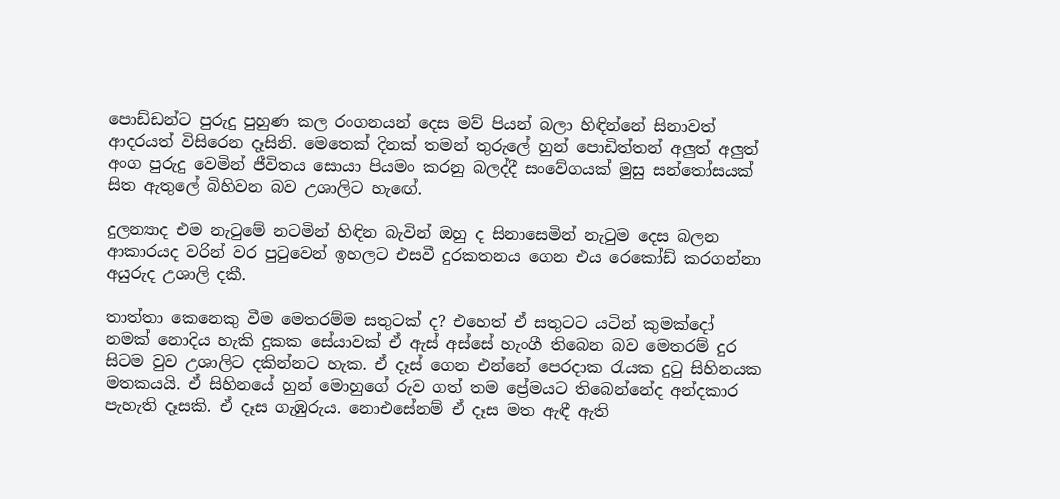පොඩ්ඩන්ට පුරුදු පුහුණ කල රංගනයන් දෙස මව් පියන් බලා හිඳින්නේ සිනාවත් ආදරයත් විසිරෙන දෑසිනි. මෙතෙක් දිනක් තමන් තුරුලේ හුන් පොඩිත්තන් අලුත් අලුත් අංග පුරුදු වෙමින් ජීවිතය සොයා පියමං කරනු බලද්දී සංවේගයක් මුසු සන්තෝසයක් සිත ඇතුලේ බිහිවන බව උශාලිට හැඟේ.

දුලන්‍යාද එම නැටුමේ නටමින් හිඳින බැවින් ඔහු ද සිනාසෙමින් නැටුම දෙස බලන ආකාරයද වරින් වර පුටුවෙන් ඉහලට එසවී දුරකතනය ගෙන එය රෙකෝඩ් කරගන්නා අයුරුද උශාලි දකී.

තාත්තා කෙනෙකු වීම මෙතරම්ම සතුටක් ද? එහෙත් ඒ සතුටට යටින් කුමක්දෝ නමක් නොදිය හැකි දුකක සේයාවක් ඒ ඇස් අස්සේ හැංගී තිබෙන බව මෙතරම් දුර සිටම වුව උශාලිට දකින්නට හැක. ඒ දෑස් ගෙන එන්නේ පෙරදාක රැයක දුටු සිහිනයක මතකයයි. ඒ සිහිනයේ හුන් මොහුගේ රුව ගත් තම ප්‍රේමයට තිබෙන්නේද අන්දකාර පැහැති දෑසකි. ඒ දෑස ගැඹුරුය. නොඑසේනම් ඒ දෑස මත ඇඳී ඇති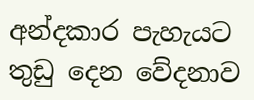අන්දකාර පැහැයට තුඩු දෙන වේදනාව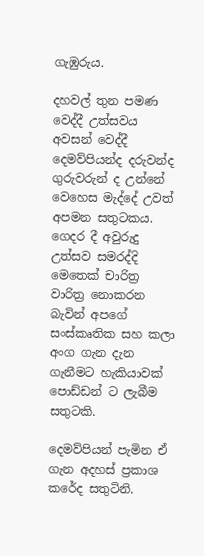ගැඹුරුය.

දහවල් තුන පමණ වෙද්දී උත්සවය අවසන් වෙද්දී දෙමව්පියන්ද දරුවන්ද ගුරුවරුන් ද උන්නේ වෙහෙස මැද්දේ උවත් අපමන සතුටකය. ගෙදර දී අවුරුදු උත්සව සමරද්දි මෙතෙක් චාරිත්‍ර වාරිත්‍ර නොකරන බැවින් අපගේ සංස්කෘතික සහ කලා අංග ගැන දැන ගැනීමට හැකියාවක් පොඩ්ඩන්‍ ට ලැබීම සතුටකි.

දෙමව්පියන් පැමින ඒ ගැන අදහස් ප්‍රකාශ කරේද සතුටිනි.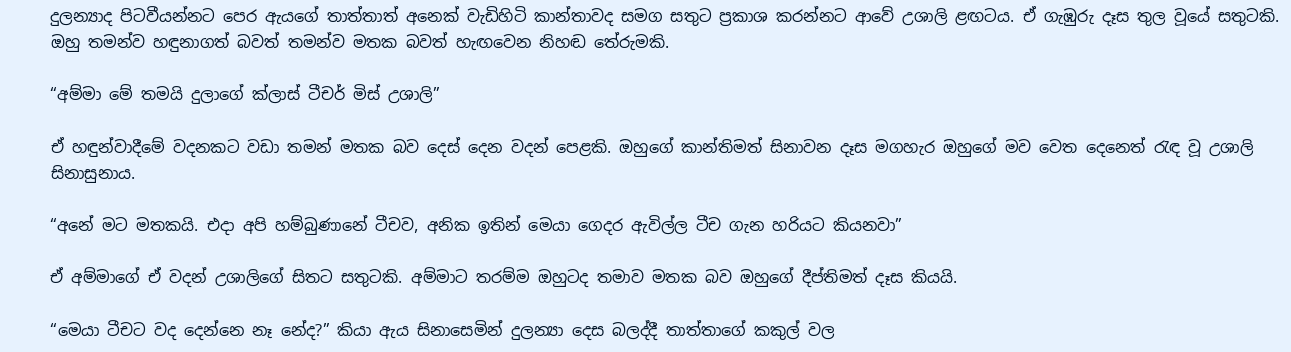දුලන්‍යාද පිටවීයන්නට පෙර ඇයගේ තාත්තාත් අනෙක් වැඩිහිටි කාන්තාවද සමග සතුට ප්‍රකාශ කරන්නට ආවේ උශාලි ළඟටය. ඒ ගැඹුරු දෑස තුල වූයේ සතුටකි. ඔහු තමන්ව හඳුනාගත් බවත් තමන්ව මතක බවත් හැඟවෙන නිහඬ තේරුමකි.

“අම්මා මේ තමයි දුලාගේ ක්ලාස් ටීචර් මිස් උශාලි”

ඒ හඳුන්වාදීමේ වදනකට වඩා තමන් මතක බව දෙස් දෙන වදන් පෙළකි. ඔහුගේ කාන්තිමත් සිනාවන දෑස මගහැර ඔහුගේ මව වෙත දෙනෙත් රැඳ වූ උශාලි සිනාසුනාය.

“අනේ මට මතකයි. එදා අපි හම්බුණානේ ටීචව, අනික ඉතින් මෙයා ගෙදර ඇවිල්ල ටීච ගැන හරියට කියනවා”

ඒ අම්මාගේ ඒ වදන් උශාලිගේ සිතට සතුටකි. අම්මාට තරම්ම ඔහුටද තමාව මතක බව ඔහුගේ දීප්තිමත් දෑස කියයි.

“මෙයා ටීචට වද දෙන්නෙ නෑ නේද?” කියා ඇය සිනාසෙමින් දුලන්‍යා දෙස බලද්දී තාත්තාගේ කකුල් වල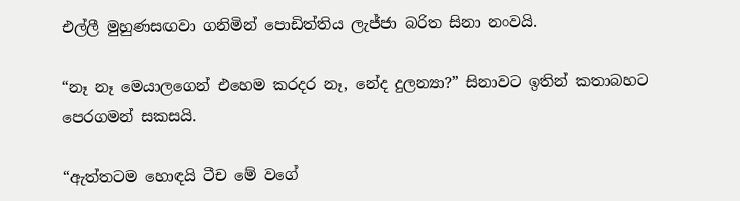එල්ලී මුහුණසඟවා ගනිමින් පොඩිත්තිය ලැජ්ජා බරිත සිනා නංවයි.

“නෑ නෑ මෙයාලගෙන් එහෙම කරදර නෑ, නේද දුලන්‍යා?” සිනාවට ඉතින් කතාබහට පෙරගමන් සකසයි.

“ඇත්තටම හොඳයි ටීච මේ වගේ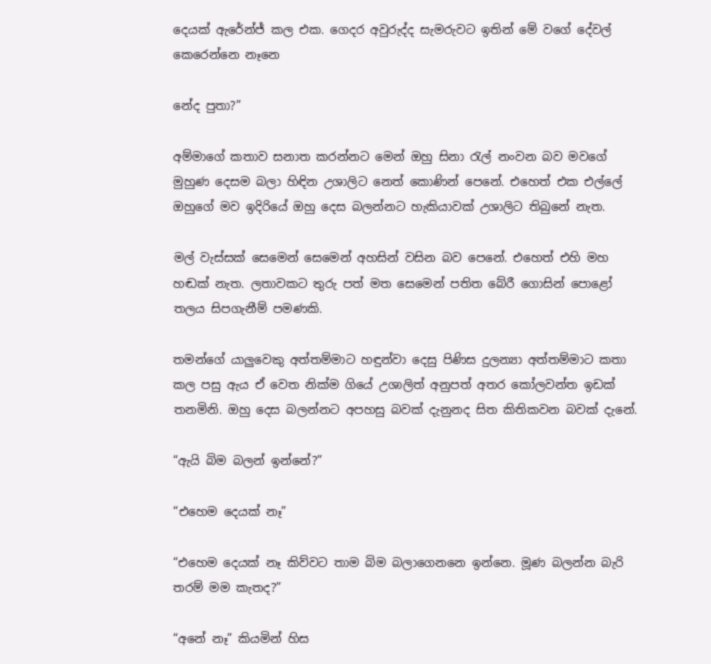දෙයක් ඇරේන්ජ් කල එක. ගෙදර අවුරුද්ද සැමරුවට ඉතින් මේ වගේ දේවල් කෙරෙන්නෙ නෑනෙ

නේද පුතා?”

අම්මාගේ කතාව සනාත කරන්නට මෙන් ඔහු සිනා රැල් නංවන බව මවගේ මුහුණ දෙසම බලා හිඳින උශාලිට නෙත් කොණින් පෙනේ. එහෙත් එක එල්ලේ ඔහුගේ මව ඉදිරියේ ඔහු දෙස බලන්නට හැකියාවක් උශාලිට තිබුනේ නැත.

මල් වැස්සක් සෙමෙන් සෙමෙන් අහසින් වසින බව පෙනේ. එහෙත් එහි මහ හඬක් නැත. ලතාවකට තුරු පත් මත සෙමෙන් පතිත බේරී ගොසින් පොළෝ තලය සිපගැනීම් පමණකි.

තමන්ගේ යාලුවෙකු අත්තම්මාට හඳුන්වා දෙසු පිණිස දුලන්‍යා අත්තම්මාට කතා කල පසු ඇය ඒ වෙත නික්ම ගියේ උශාලිත් අනුපත් අතර කෝලවන්ත ඉඩක් තනමිනි. ඔහු දෙස බලන්නට අපහසු බවක් දැනුනද සිත කිතිකවන බවක් දැනේ.

“ඇයි බිම බලන් ඉන්නේ?”

“එහෙම දෙයක් නෑ”

“එහෙම දෙයක් නෑ කිව්වට තාම බිම බලාගෙනනෙ ඉන්නෙ. මූණ බලන්න බැරි තරම් මම කැතද?”

“අනේ නෑ” කියමින් හිස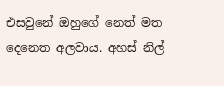එසවුනේ ඔහුගේ නෙත් මත දෙනෙත අලවාය. අහස් නිල්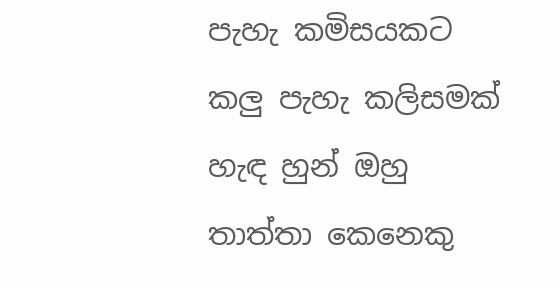පැහැ කමිසයකට කලු පැහැ කලිසමක් හැඳ හුන් ඔහු තාත්තා කෙනෙකු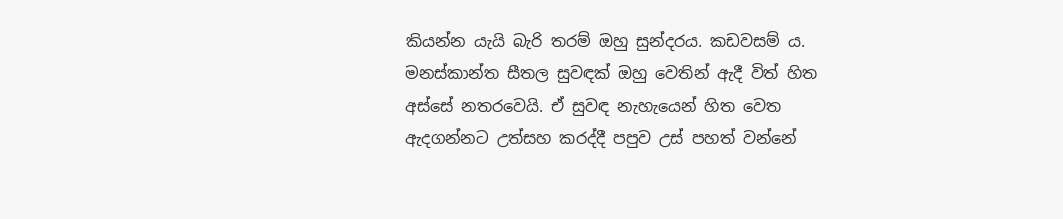කියන්න යැයි බැරි තරම් ඔහු සුන්දරය. කඩවසම් ය. මනස්කාන්ත සීතල සුවඳක් ඔහු වෙතින් ඇදී විත් හිත අස්සේ නතරවෙයි. ඒ සුවඳ නැහැයෙන් හිත වෙත ඇදගන්නට උත්සහ කරද්දී පපුව උස් පහත් වන්නේ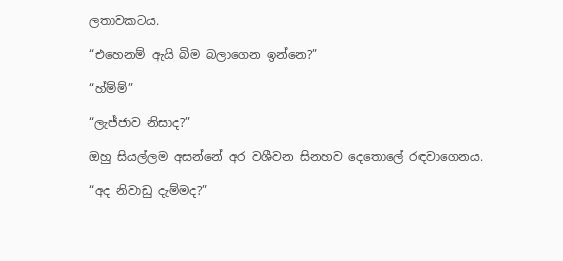ලතාවකටය.

“එහෙනම් ඇයි බිම බලාගෙන ඉන්නෙ?”

“හ්ම්ම්”

“ලැජ්ජාව නිසාද?”

ඔහු සියල්ලම අසන්නේ අර වශීවන සිනහව දෙතොලේ රඳවාගෙනය.

“අද නිවාඩු දැම්මද?”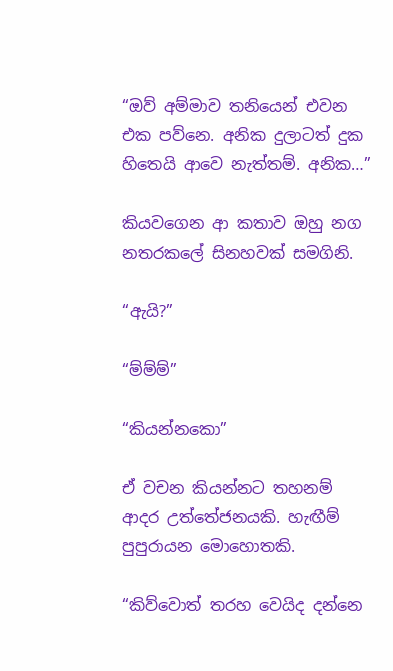“ඔව් අම්මාව තනියෙන් එවන එක පව්නෙ. අනික දුලාටත් දුක හිතෙයි ආවෙ නැත්තම්. අනික…”

කියවගෙන ආ කතාව ඔහු නග නතරකලේ සිනහවක් සමගිනි.

“ඇයි?”

“ම්ම්ම්”

“කියන්නකො”

ඒ වචන කියන්නට තහනම් ආදර උත්තේජනයකි. හැඟීම් පුපුරායන මොහොතකි.

“කිව්වොත් තරහ වෙයිද දන්නෙ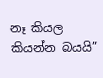නෑ කියල කියන්න බයයි”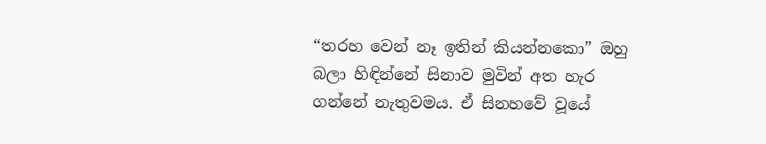“තරහ වෙන් නෑ ඉතින් කියන්නකො” ඔහු බලා හිඳින්නේ සිනාව මුවින් අත හැර ගන්නේ නැතුවමය. ඒ සිනහවේ වූයේ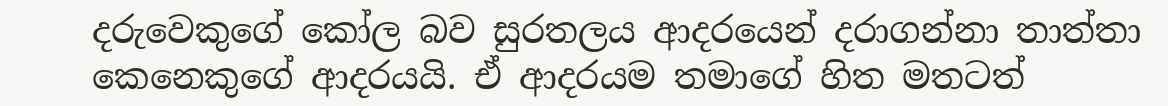දරුවෙකුගේ කෝල බව සුරතලය ආදරයෙන් දරාගන්නා තාත්තා කෙනෙකුගේ ආදරයයි. ඒ ආදරයම තමාගේ හිත මතටත්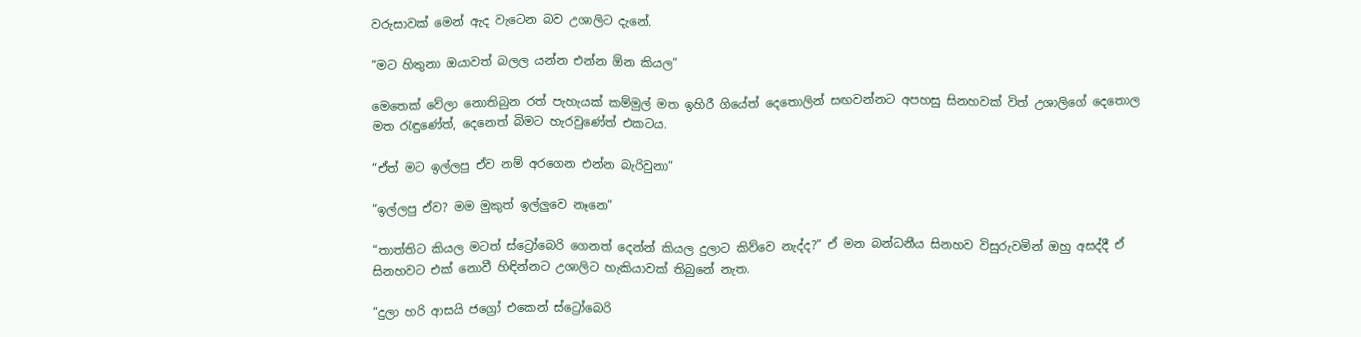වරුසාවක් මෙන් ඇද වැටෙන බව උශාලිට දැනේ.

“මට හිතුනා ඔයාවත් බලල යන්න එන්න ඕන කියල”

මෙතෙක් වේලා නොතිබුන රත් පැහැයක් කම්මුල් මත ඉහිරී ගියේත් දෙතොලින් සඟවන්නට අපහසු සිනහවක් විත් උශාලිගේ දෙතොල මත රැඳුණේත්, දෙනෙත් බිමට හැරවුණේත් එකටය.

“ඒත් මට ඉල්ලපු ඒව නම් අරගෙන එන්න බැරිවුනා”

“ඉල්ලපු ඒව? මම මුකුත් ඉල්ලුවෙ නෑනෙ”

“තාත්තිට කියල මටත් ස්ට්‍රෝබෙරි ගෙනත් දෙන්න් කියල දුලාට කිව්වෙ නැද්ද?” ඒ මන බන්ධනීය සිනහව විසුරුවමින් ඔහු අසද්දී ඒ සිනහවට එක් නොවී හිඳින්නට උශාලිට හැකියාවක් තිබුනේ නැත.

“දුලා හරි ආසයි ජග්‍රෝ එකෙන් ස්ට්‍රෝබෙරි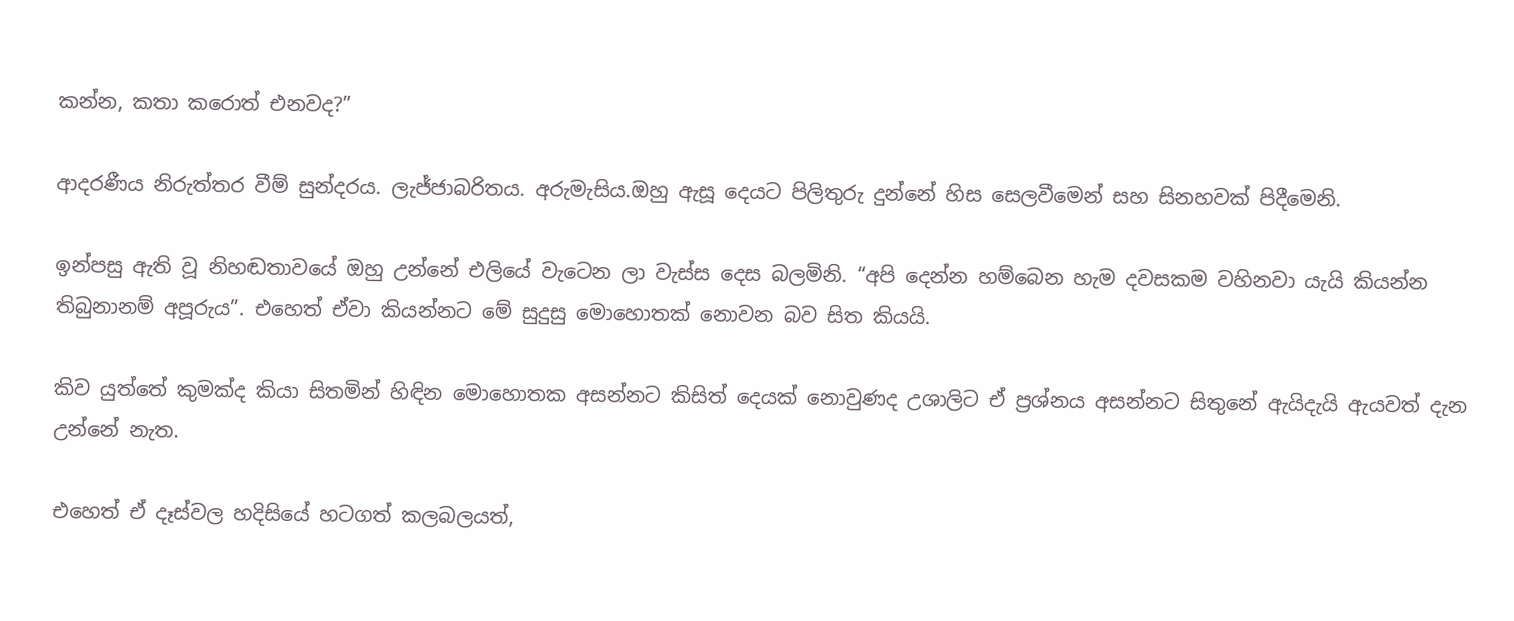කන්න, කතා කරොත් එනවද?”

ආදරණීය නිරුත්තර වීම් සුන්දරය. ලැජ්ජාබරිතය. අරුමැසිය.ඔහු ඇසූ දෙයට පිලිතුරු දුන්නේ හිස සෙලවීමෙන් සහ සිනහවක් පිදීමෙනි.

ඉන්පසු ඇති වූ නිහඬතාවයේ ඔහු උන්නේ එලියේ වැටෙන ලා වැස්ස දෙස බලමිනි. “අපි දෙන්න හම්බෙන හැම දවසකම වහිනවා යැයි කියන්න තිබුනානම් අපූරුය”. එහෙත් ඒවා කියන්නට මේ සුදුසු මොහොතක් නොවන බව සිත කියයි.

කිව යුත්තේ කුමක්ද කියා සිතමින් හිඳින මොහොතක අසන්නට කිසිත් දෙයක් නොවුණද උශාලිට ඒ ප්‍රශ්නය අසන්නට සිතුනේ ඇයිදැයි ඇයවත් දැන උන්නේ නැත.

එහෙත් ඒ දෑස්වල හදිසියේ හටගත් කලබලයත්,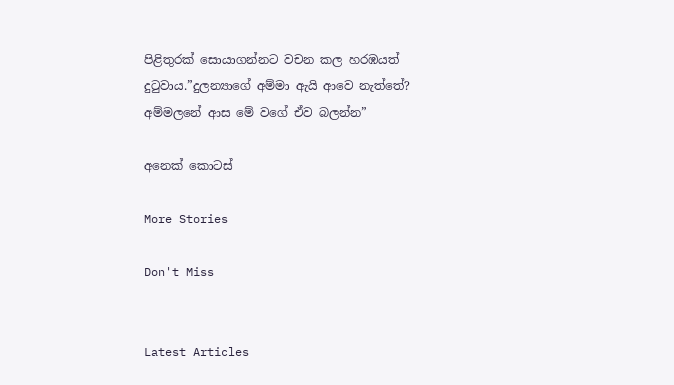පිළිතුරක් සොයාගන්නට වචන කල හරඹයත් දුටුවාය.”දුලන්‍යාගේ අම්මා ඇයි ආවෙ නැත්තේ? අම්මලනේ ආස මේ වගේ ඒව බලන්න”

අනෙක් කොටස්

More Stories

Don't Miss


Latest Articles